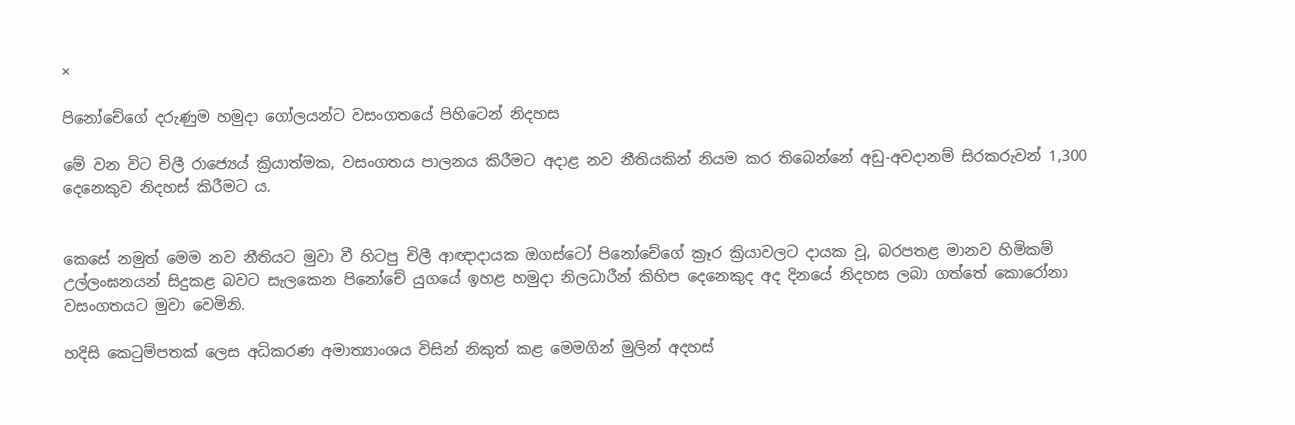×

පිනෝචේගේ දරුණුම හමුදා ගෝලයන්ට වසංගතයේ පිහිටෙන් නිදහස

මේ වන විට චිලී රාජ්‍යෙය් ක්‍රියාත්මක, වසංගතය පාලනය කිරීමට අදාළ නව නීතියකින් නියම කර තිබෙන්නේ අඩු-අවදානම් සිරකරුවන් 1,300 දෙනෙකුව නිදහස් කිරීමට ය.


කෙසේ නමුත් මෙම නව නීතියට මුවා වී හිටපු චිලී ආඥාදායක ඔගස්ටෝ පිනෝචේගේ ක්‍රෑර ක්‍රියාවලට දායක වූ, බරපතළ මානව හිමිකම් උල්ලංඝනයන් සිදුකළ බවට සැලකෙන පිනෝචේ යුගයේ ඉහළ හමුදා නිලධාරීන් කිහිප දෙනෙකුද අද දිනයේ නිදහස ලබා ගත්තේ කොරෝනා වසංගතයට මුවා වෙමිනි.

හදිසි කෙටුම්පතක් ලෙස අධිකරණ අමාත්‍යාංශය විසින් නිකුත් කළ මෙමගින් මුලින් අදහස්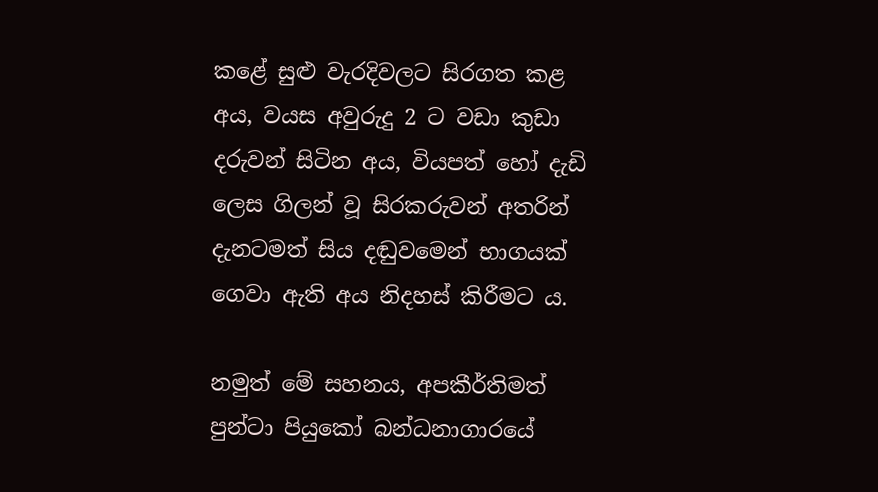කළේ සුළු වැරදිවලට සිරගත කළ අය, වයස අවුරුදු 2 ට වඩා කුඩා දරුවන් සිටින අය, වියපත් හෝ දැඩි ලෙස ගිලන් වූ සිරකරුවන් අතරින් දැනටමත් සිය දඬුවමෙන් භාගයක් ගෙවා ඇති අය නිදහස් කිරීමට ය.

නමුත් මේ සහනය, අපකීර්තිමත් පුන්ටා පියුකෝ බන්ධනාගාරයේ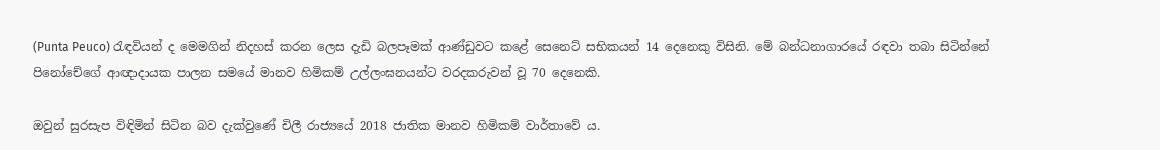(Punta Peuco) රැඳවියන් ද මෙමගින් නිදහස් කරන ලෙස දැඩි බලපෑමක් ආණ්ඩුවට කළේ සෙනෙට් සභිකයන් 14 දෙනෙකු විසිනි. මේ බන්ධනාගාරයේ රඳවා තබා සිටින්නේ පිනෝචේගේ ආඥාදායක පාලන සමයේ මානව හිමිකම් උල්ලංඝනයන්ට වරදකරුවන් වූ 70 දෙනෙකි.

ඔවුන් සුරසැප විඳිමින් සිටින බව දැක්වුණේ චිලී රාජ්‍යයේ 2018 ජාතික මානව හිමිකම් වාර්තාවේ ය.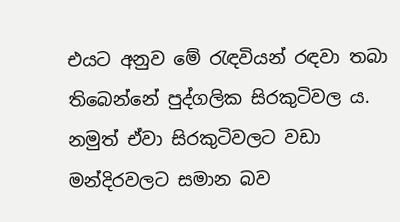එයට අනුව මේ රැඳවියන් රඳවා තබා තිබෙන්නේ පුද්ගලික සිරකුටිවල ය. නමුත් ඒවා සිරකුටිවලට වඩා මන්දිරවලට සමාන බව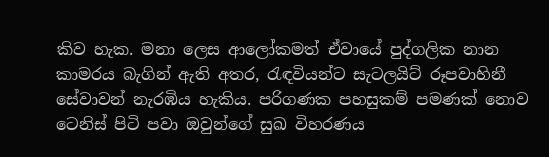කිව හැක. මනා ලෙස ආලෝකමත් ඒවායේ පුද්ගලික නාන කාමරය බැගින් ඇති අතර, රැඳවියන්ට සැටලයිට් රූපවාහිනී සේවාවන් නැරඹිය හැකිය. පරිගණක පහසුකම් පමණක් නොව ටෙනිස් පිටි පවා ඔවුන්ගේ සුඛ විහරණය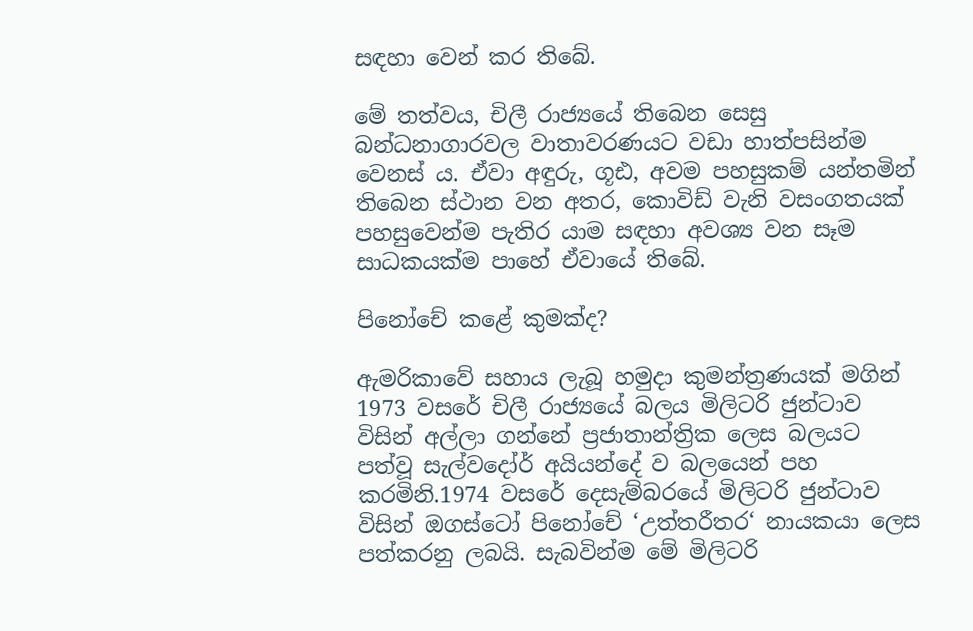සඳහා වෙන් කර තිබේ.

මේ තත්වය, චිලී රාජ්‍යයේ තිබෙන සෙසු බන්ධනාගාරවල වාතාවරණයට වඩා හාත්පසින්ම වෙනස් ය. ඒවා අඳුරු, ගූඪ, අවම පහසුකම් යන්තමින් තිබෙන ස්ථාන වන අතර, කොවිඩ් වැනි වසංගතයක් පහසුවෙන්ම පැතිර යාම සඳහා අවශ්‍ය වන සෑම සාධකයක්ම පාහේ ඒවායේ තිබේ.

පිනෝචේ කළේ කුමක්ද?

ඇමරිකාවේ සහාය ලැබූ හමුදා කුමන්ත්‍රණයක් මගින් 1973 වසරේ චිලී රාජ්‍යයේ බලය මිලිටරි ජුන්ටාව විසින් අල්ලා ගන්නේ ප්‍රජාතාන්ත්‍රික ලෙස බලයට පත්වූ සැල්වදෝර් අයියන්දේ ව බලයෙන් පහ කරමිනි.1974 වසරේ දෙසැම්බරයේ මිලිටරි ජුන්ටාව විසින් ඔගස්ටෝ පිනෝචේ ‘උත්තරීතර‘ නායකයා ලෙස පත්කරනු ලබයි. සැබවින්ම මේ මිලිටරි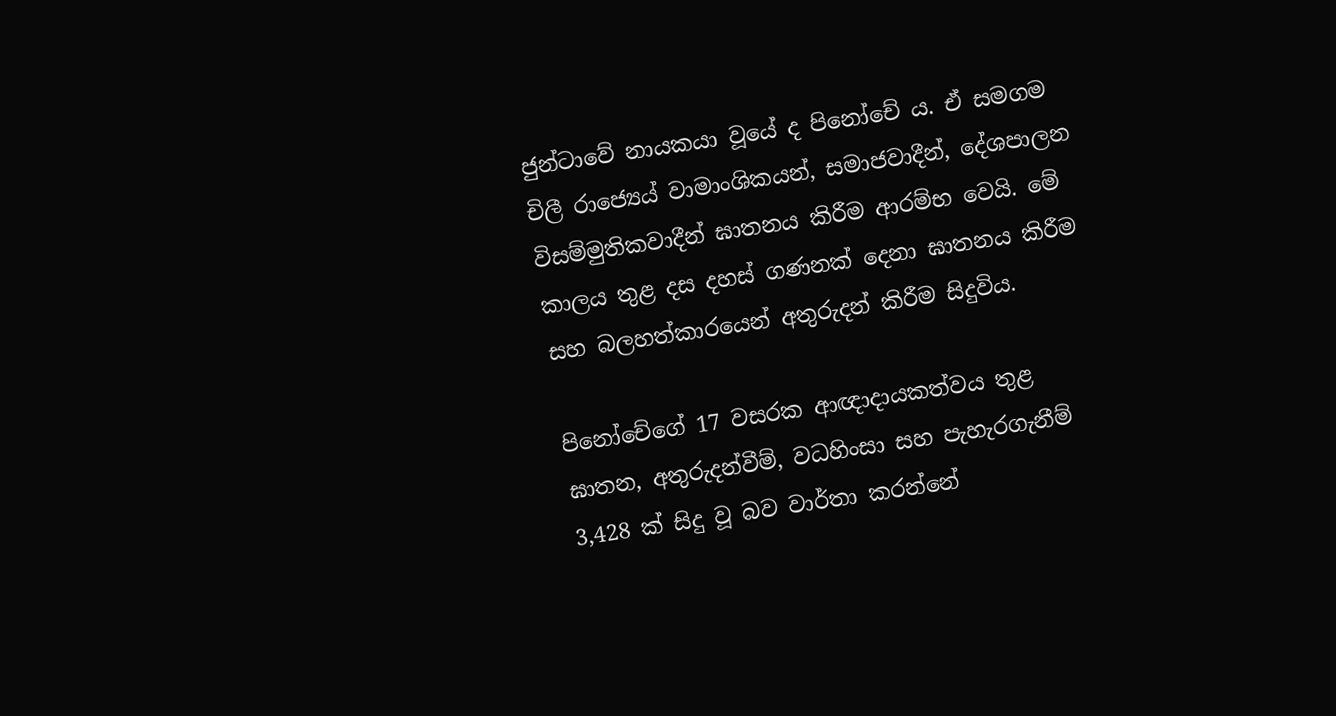ජුන්ටාවේ නායකයා වූයේ ද පිනෝචේ ය. ඒ සමගම චිලී රාජ්‍යෙය් වාමාංශිකයන්, සමාජවාදීන්, දේශපාලන විසම්මුතිකවාදීන් ඝාතනය කිරීම ආරම්භ වෙයි. මේ කාලය තුළ දස දහස් ගණනක් දෙනා ඝාතනය කිරීම සහ බලහත්කාරයෙන් අතුරුදන් කිරීම සිදුවිය.

පිනෝචේගේ 17 වසරක ආඥාදායකත්වය තුළ ඝාතන, අතුරුදන්වීම්, වධහිංසා සහ පැහැරගැනීම් 3,428 ක් සිදු වූ බව වාර්තා කරන්නේ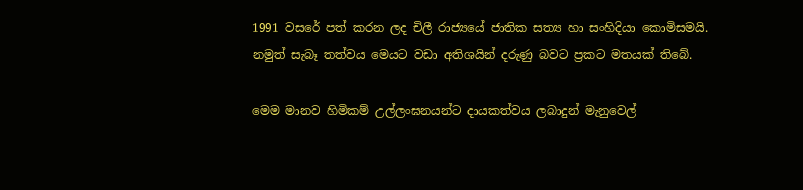1991 වසරේ පත් කරන ලද චිලී රාජ්‍යයේ ජාතික සත්‍ය හා සංහිදියා කොමිසමයි. නමුත් සැබෑ තත්වය මෙයට වඩා අතිශයින් දරුණු බවට ප්‍රකට මතයක් තිබේ.

මෙම මානව හිමිකම් උල්ලංඝනයන්ට දායකත්වය ලබාදුන් මැනුවෙල්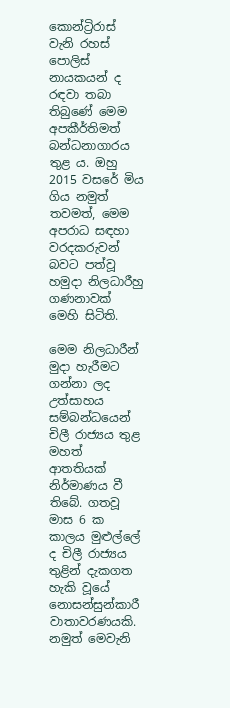කොන්ට්‍රිරාස් වැනි රහස් පොලිස් නායකයන් ද රඳවා තබා තිබුණේ මෙම අපකීර්තිමත් බන්ධනාගාරය තුළ ය. ඔහු 2015 වසරේ මිය ගිය නමුත් තවමත්, මෙම අපරාධ සඳහා වරදකරුවන් බවට පත්වූ හමුදා නිලධාරීහු ගණනාවක් මෙහි සිටිති.

මෙම නිලධාරීන් මුදා හැරීමට ගන්නා ලද උත්සාහය සම්බන්ධයෙන් චිලී රාජ්‍යය තුළ මහත් ආතතියක් නිර්මාණය වී තිබේ. ගතවූ මාස 6 ක කාලය මුළුල්ලේ ද චිලී රාජ්‍යය තුළින් දැකගත හැකි වූයේ නොසන්සුන්කාරී වාතාවරණයකි. නමුත් මෙවැනි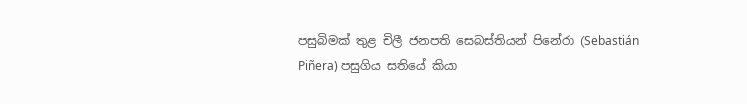පසුබිමක් තුළ චිලී ජනපති සෙබස්තියන් පිනේරා (Sebastián Piñera) පසුගිය සතියේ කියා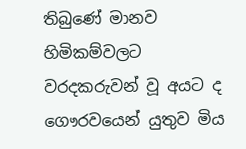තිබුණේ මානව හිමිකම්වලට වරදකරුවන් වූ අයට ද ගෞරවයෙන් යුතුව මිය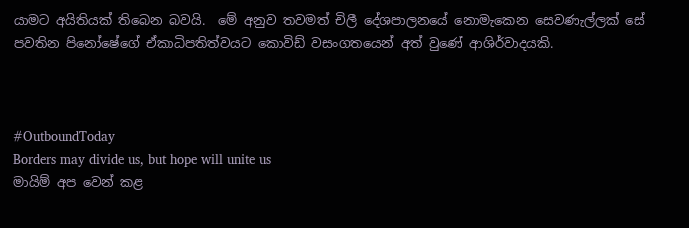යාමට අයිතියක් තිබෙන බවයි.  මේ අනුව තවමත් චිලී දේශපාලනයේ නොමැකෙන සෙවණැල්ලක් සේ පවතින පිනෝෂේගේ ඒකාධිපතිත්වයට කොවිඩ් වසංගතයෙන් අත් වුණේ ආශිර්වාදයකි.



#OutboundToday
Borders may divide us, but hope will unite us
මායිම් අප වෙන් කළ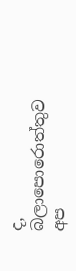ද, බලාපොරොත්තුව අප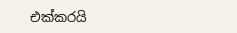එක්කරයි